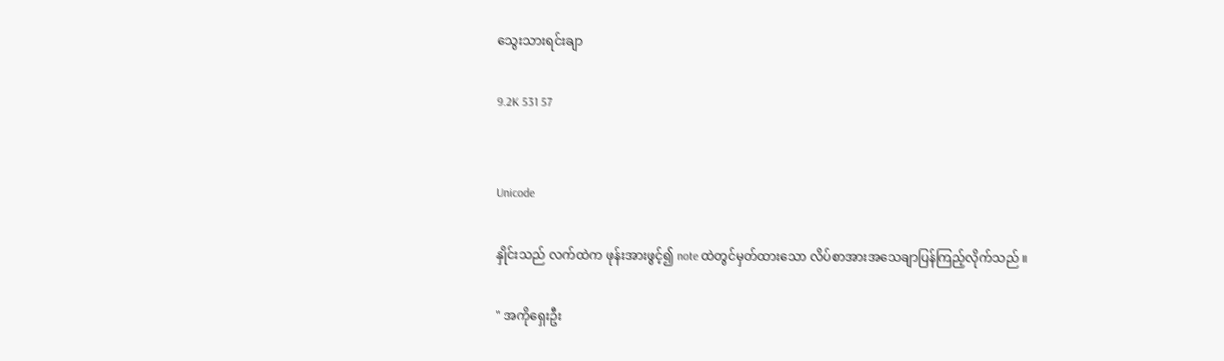သွေးသားရင်းချာ

9.2K 531 57


Unicode

နှိုင်းသည် လက်ထဲက ဖုန်းအားဖွင့်၍ note ထဲတွင်မှတ်ထားသော လိပ်စာအားအသေချာပြန်ကြည့်လိုက်သည် ။

" အကိုရှေးဦး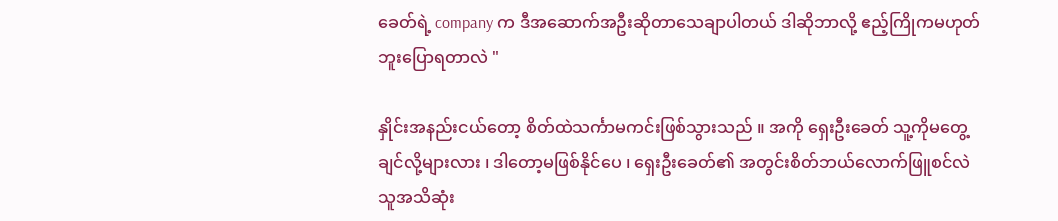ခေတ်ရဲ့ company က ဒီအဆောက်အဦးဆိုတာသေချာပါတယ် ဒါဆိုဘာလို့ ဧည့်ကြိုကမဟုတ်ဘူးပြောရတာလဲ "

နှိုင်းအနည်းငယ်တော့ စိတ်ထဲသင်္ကာမကင်းဖြစ်သွားသည် ။ အကို ရှေးဦးခေတ် သူ့ကိုမတွေ့ချင်လို့များလား ၊ ဒါတော့မဖြစ်နိုင်ပေ ၊ ရှေးဦးခေတ်၏ အတွင်းစိတ်ဘယ်လောက်ဖြူစင်လဲ သူအသိဆုံး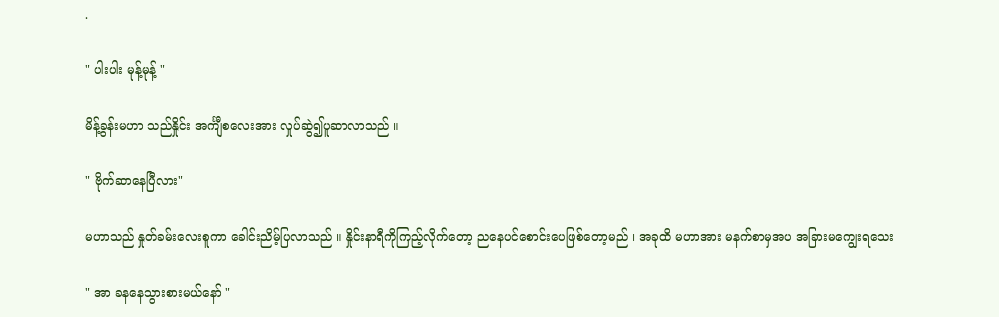.

" ပါးပါး မုန့်မုန့် "

မိန့်ခွန်းမဟာ သည်နှိုင်း အင်္ကျီစလေးအား လှုပ်ဆွဲ၍ပူဆာလာသည် ။

" ဗိုက်ဆာနေပြီလား"

မဟာသည် နှုတ်ခမ်းလေးစူကာ ခေါင်းညိမ့်ပြလာသည် ။ နှိုင်းနာရီကိုကြည့်လိုက်တော့ ညနေပင်စောင်းပေဖြစ်တော့မည် ၊ အခုထိ မဟာအား မနက်စာမှအပ အခြားမကျွေးရသေး

" အာ ခနနေသွားစားမယ်နော် "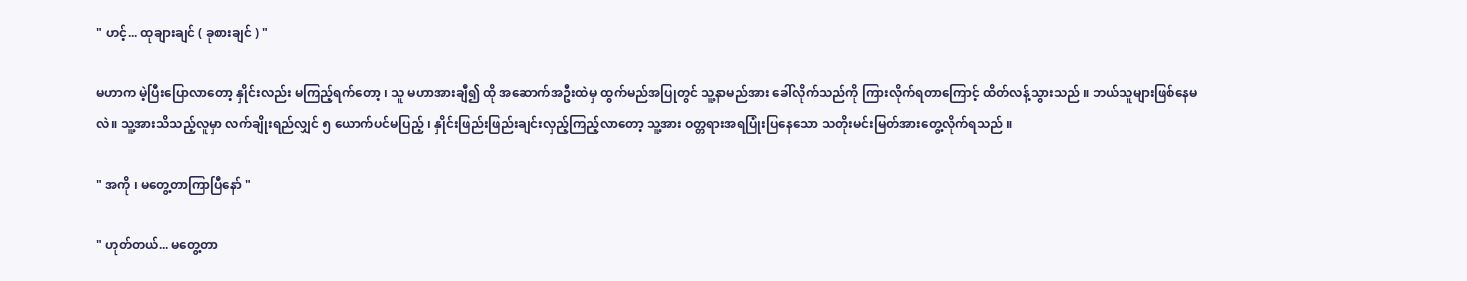" ဟင့်... ထုချားချင် ( ခုစားချင် ) "

မဟာက မဲ့ပြီးပြောလာတော့ နှိုင်းလည်း မကြည့်ရက်တော့ ၊ သူ မဟာအားချီ၍ ထို အဆောက်အဦးထဲမှ ထွက်မည်အပြု‌တွင် သူ့နာမည်အား ခေါ်လိုက်သည်ကို ကြားလိုက်ရတာကြောင့် ထိတ်လန့်သွားသည် ။ ဘယ်သူများဖြစ်နေမလဲ။ သူ့အားသိသည့်လူမှာ လက်ချိုးရည်လျှင် ၅ ယောက်ပင်မပြည့် ၊ နှိုင်းဖြည်းဖြည်းချင်းလှည့်ကြည့်လာတော့ သူ့အား ဝတ္တရားအရပြုံးပြနေသော သတိုးမင်းမြတ်အားတွေ့လိုက်ရသည် ။

" အကို ၊ မတွေ့တာကြာပြီနော် "

" ဟုတ်တယ်... မတွေ့တာ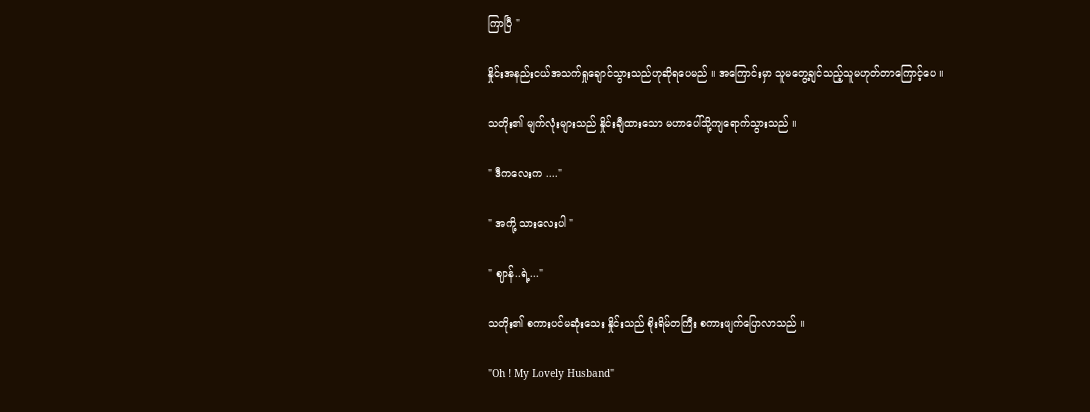ကြာပြီ "

နှိုင်းအနည်းငယ်အသက်ရှုချောင်သွားသည်ဟုဆိုရပေမည် ။ အကြောင်းမှာ သူမတွေ့ချင်သည့်သူမဟုတ်တာကြောင့်ပေ ။

သတိုး၏ မျက်လုံးများသည် နှိုင်းချီထားသော မဟာပေါ်သို့ကျရောက်သွားသည် ။

" ဒီကလေးက ...."

" အကို့ သားလေးပါ "

" ဈာန်..ရဲ့..."

သတိုး၏ စကားပင်မဆုံးသေး နှိုင်းသည် စိုးရိမ်တကြီး စကားဖျက်ပြောလာသည် ။

"Oh ! My Lovely Husband"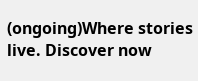(ongoing)Where stories live. Discover now